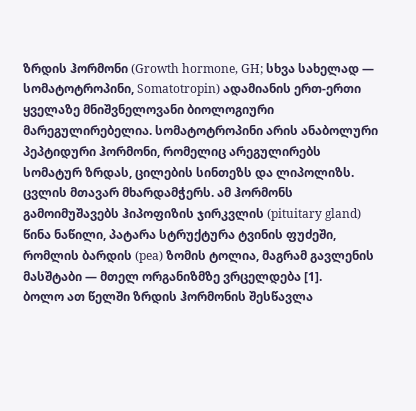ზრდის ჰორმონი (Growth hormone, GH; სხვა სახელად — სომატოტროპინი, Somatotropin) ადამიანის ერთ-ერთი ყველაზე მნიშვნელოვანი ბიოლოგიური მარეგულირებელია. სომატოტროპინი არის ანაბოლური პეპტიდური ჰორმონი, რომელიც არეგულირებს სომატურ ზრდას, ცილების სინთეზს და ლიპოლიზს. ცვლის მთავარ მხარდამჭერს. ამ ჰორმონს გამოიმუშავებს ჰიპოფიზის ჯირკვლის (pituitary gland) წინა ნაწილი, პატარა სტრუქტურა ტვინის ფუძეში, რომლის ბარდის (pea) ზომის ტოლია, მაგრამ გავლენის მასშტაბი — მთელ ორგანიზმზე ვრცელდება [1].
ბოლო ათ წელში ზრდის ჰორმონის შესწავლა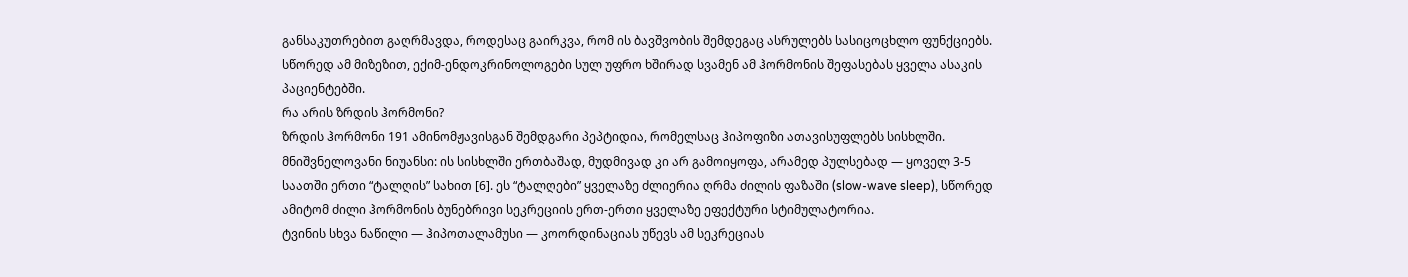განსაკუთრებით გაღრმავდა, როდესაც გაირკვა, რომ ის ბავშვობის შემდეგაც ასრულებს სასიცოცხლო ფუნქციებს. სწორედ ამ მიზეზით, ექიმ-ენდოკრინოლოგები სულ უფრო ხშირად სვამენ ამ ჰორმონის შეფასებას ყველა ასაკის პაციენტებში.
რა არის ზრდის ჰორმონი?
ზრდის ჰორმონი 191 ამინომჟავისგან შემდგარი პეპტიდია, რომელსაც ჰიპოფიზი ათავისუფლებს სისხლში. მნიშვნელოვანი ნიუანსი: ის სისხლში ერთბაშად, მუდმივად კი არ გამოიყოფა, არამედ პულსებად — ყოველ 3-5 საათში ერთი “ტალღის” სახით [6]. ეს “ტალღები” ყველაზე ძლიერია ღრმა ძილის ფაზაში (slow-wave sleep), სწორედ ამიტომ ძილი ჰორმონის ბუნებრივი სეკრეციის ერთ-ერთი ყველაზე ეფექტური სტიმულატორია.
ტვინის სხვა ნაწილი — ჰიპოთალამუსი — კოორდინაციას უწევს ამ სეკრეციას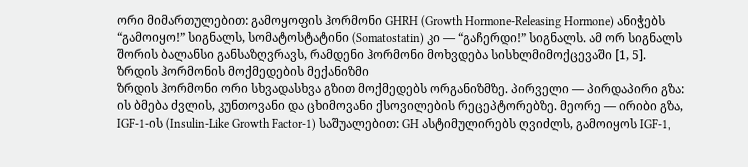ორი მიმართულებით: გამოყოფის ჰორმონი GHRH (Growth Hormone-Releasing Hormone) ანიჭებს “გამოიყო!” სიგნალს, სომატოსტატინი (Somatostatin) კი — “გაჩერდი!” სიგნალს. ამ ორ სიგნალს შორის ბალანსი განსაზღვრავს, რამდენი ჰორმონი მოხვდება სისხლმიმოქცევაში [1, 5].
ზრდის ჰორმონის მოქმედების მექანიზმი
ზრდის ჰორმონი ორი სხვადასხვა გზით მოქმედებს ორგანიზმზე. პირველი — პირდაპირი გზა: ის ბმება ძვლის, კუნთოვანი და ცხიმოვანი ქსოვილების რეცეპტორებზე. მეორე — ირიბი გზა, IGF-1-ის (Insulin-Like Growth Factor-1) საშუალებით: GH ასტიმულირებს ღვიძლს, გამოიყოს IGF-1,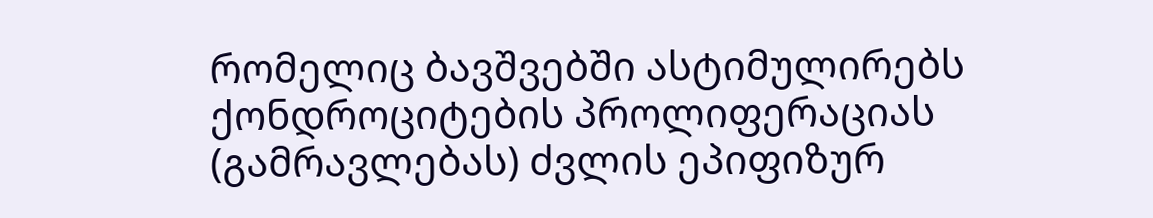რომელიც ბავშვებში ასტიმულირებს ქონდროციტების პროლიფერაციას (გამრავლებას) ძვლის ეპიფიზურ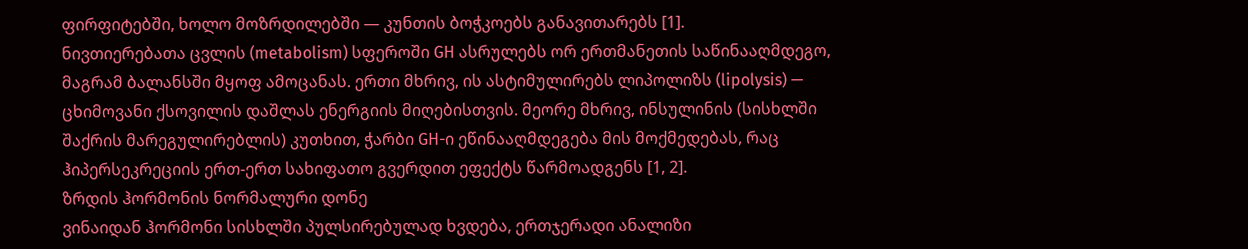ფირფიტებში, ხოლო მოზრდილებში — კუნთის ბოჭკოებს განავითარებს [1].
ნივთიერებათა ცვლის (metabolism) სფეროში GH ასრულებს ორ ერთმანეთის საწინააღმდეგო, მაგრამ ბალანსში მყოფ ამოცანას. ერთი მხრივ, ის ასტიმულირებს ლიპოლიზს (lipolysis) — ცხიმოვანი ქსოვილის დაშლას ენერგიის მიღებისთვის. მეორე მხრივ, ინსულინის (სისხლში შაქრის მარეგულირებლის) კუთხით, ჭარბი GH-ი ეწინააღმდეგება მის მოქმედებას, რაც ჰიპერსეკრეციის ერთ-ერთ სახიფათო გვერდით ეფექტს წარმოადგენს [1, 2].
ზრდის ჰორმონის ნორმალური დონე
ვინაიდან ჰორმონი სისხლში პულსირებულად ხვდება, ერთჯერადი ანალიზი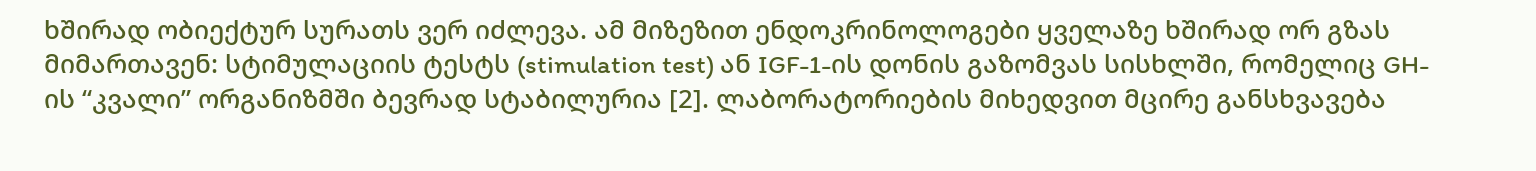ხშირად ობიექტურ სურათს ვერ იძლევა. ამ მიზეზით ენდოკრინოლოგები ყველაზე ხშირად ორ გზას მიმართავენ: სტიმულაციის ტესტს (stimulation test) ან IGF-1-ის დონის გაზომვას სისხლში, რომელიც GH-ის “კვალი” ორგანიზმში ბევრად სტაბილურია [2]. ლაბორატორიების მიხედვით მცირე განსხვავება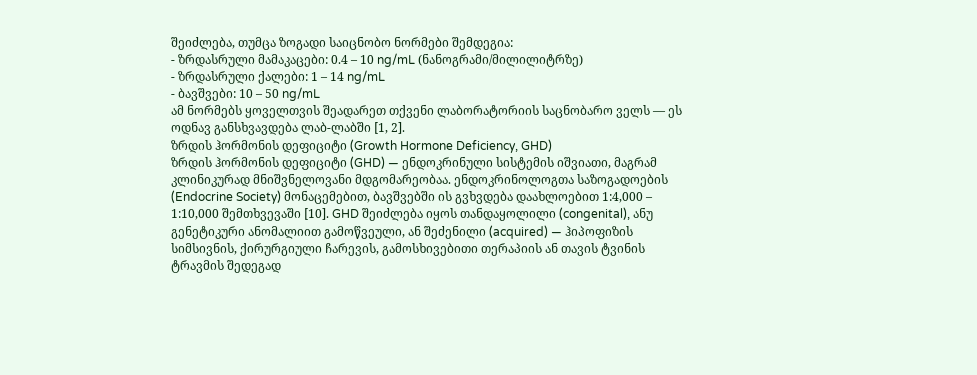შეიძლება, თუმცა ზოგადი საიცნობო ნორმები შემდეგია:
- ზრდასრული მამაკაცები: 0.4 – 10 ng/mL (ნანოგრამი/მილილიტრზე)
- ზრდასრული ქალები: 1 – 14 ng/mL
- ბავშვები: 10 – 50 ng/mL
ამ ნორმებს ყოველთვის შეადარეთ თქვენი ლაბორატორიის საცნობარო ველს — ეს ოდნავ განსხვავდება ლაბ-ლაბში [1, 2].
ზრდის ჰორმონის დეფიციტი (Growth Hormone Deficiency, GHD)
ზრდის ჰორმონის დეფიციტი (GHD) — ენდოკრინული სისტემის იშვიათი, მაგრამ კლინიკურად მნიშვნელოვანი მდგომარეობაა. ენდოკრინოლოგთა საზოგადოების (Endocrine Society) მონაცემებით, ბავშვებში ის გვხვდება დაახლოებით 1:4,000 – 1:10,000 შემთხვევაში [10]. GHD შეიძლება იყოს თანდაყოლილი (congenital), ანუ გენეტიკური ანომალიით გამოწვეული, ან შეძენილი (acquired) — ჰიპოფიზის სიმსივნის, ქირურგიული ჩარევის, გამოსხივებითი თერაპიის ან თავის ტვინის ტრავმის შედეგად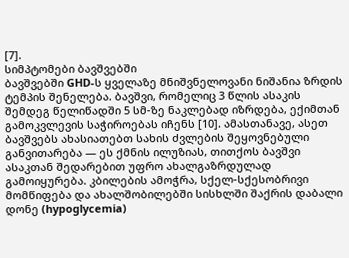[7].
სიმპტომები ბავშვებში
ბავშვებში GHD-ს ყველაზე მნიშვნელოვანი ნიშანია ზრდის ტემპის შენელება. ბავშვი, რომელიც 3 წლის ასაკის შემდეგ წელიწადში 5 სმ-ზე ნაკლებად იზრდება, ექიმთან გამოკვლევის საჭიროებას იჩენს [10]. ამასთანავე, ასეთ ბავშვებს ახასიათებთ სახის ძვლების შეყოვნებული განვითარება — ეს ქმნის ილუზიას, თითქოს ბავშვი ასაკთან შედარებით უფრო ახალგაზრდულად გამოიყურება. კბილების ამოჭრა, სქელ-სქესობრივი მომწიფება და ახალშობილებში სისხლში შაქრის დაბალი დონე (hypoglycemia)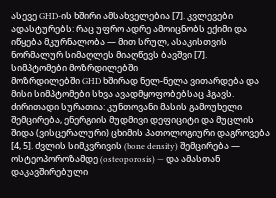ასევე GHD-ის ხშირი ამსახველებია [7]. კვლევები ადასტურებს: რაც უფრო ადრე ამოიცნობს ექიმი და იწყება მკურნალობა — მით სრულ, ასაკისთვის ნორმალურ სიმაღლეს მიაღწევს ბავშვი [7].
სიმპტომები მოზრდილებში
მოზრდილებში GHD ხშირად ნელ-ნელა ვითარდება და მისი სიმპტომები სხვა ავადმყოფობებსაც ჰგავს. ძირითადი სურათია: კუნთოვანი მასის გამოუხელი შემცირება, ენერგიის მუდმივი დეფიციტი და მუცლის შიდა (ვისცერალური) ცხიმის პათოლოგიური დაგროვება [4, 5]. ძვლის სიმკვრივის (bone density) შემცირება — ოსტეოპოროზამდე (osteoporosis) — და ამასთან დაკავშირებული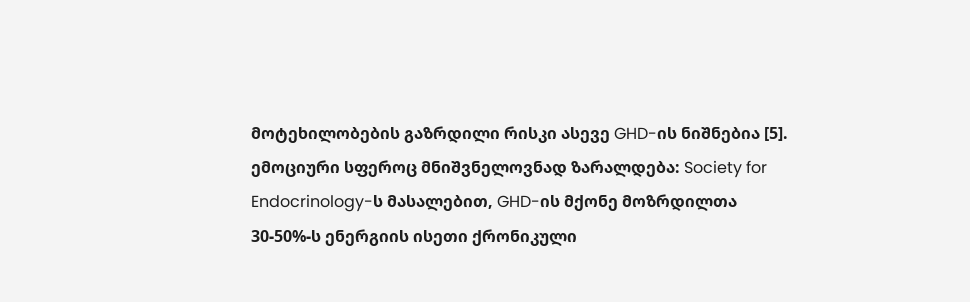მოტეხილობების გაზრდილი რისკი ასევე GHD-ის ნიშნებია [5]. ემოციური სფეროც მნიშვნელოვნად ზარალდება: Society for Endocrinology-ს მასალებით, GHD-ის მქონე მოზრდილთა 30-50%-ს ენერგიის ისეთი ქრონიკული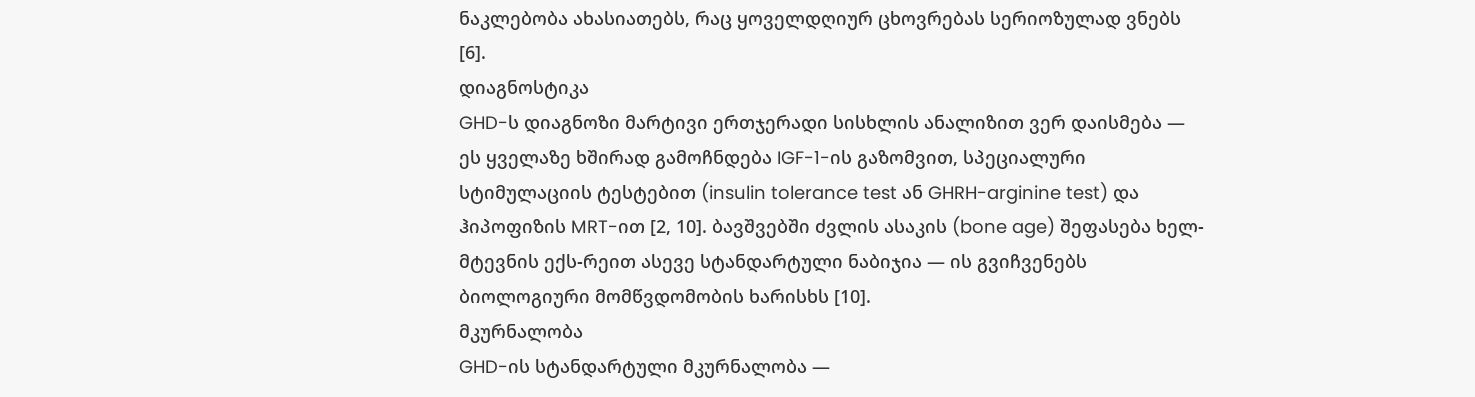ნაკლებობა ახასიათებს, რაც ყოველდღიურ ცხოვრებას სერიოზულად ვნებს [6].
დიაგნოსტიკა
GHD-ს დიაგნოზი მარტივი ერთჯერადი სისხლის ანალიზით ვერ დაისმება — ეს ყველაზე ხშირად გამოჩნდება IGF-1-ის გაზომვით, სპეციალური სტიმულაციის ტესტებით (insulin tolerance test ან GHRH-arginine test) და ჰიპოფიზის MRT-ით [2, 10]. ბავშვებში ძვლის ასაკის (bone age) შეფასება ხელ-მტევნის ექს-რეით ასევე სტანდარტული ნაბიჯია — ის გვიჩვენებს ბიოლოგიური მომწვდომობის ხარისხს [10].
მკურნალობა
GHD-ის სტანდარტული მკურნალობა —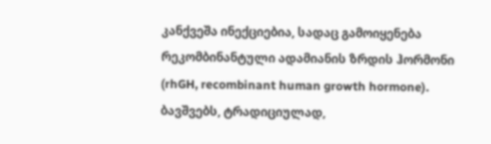კანქვეშა ინექციებია, სადაც გამოიყენება რეკომბინანტული ადამიანის ზრდის ჰორმონი (rhGH, recombinant human growth hormone). ბავშვებს, ტრადიციულად,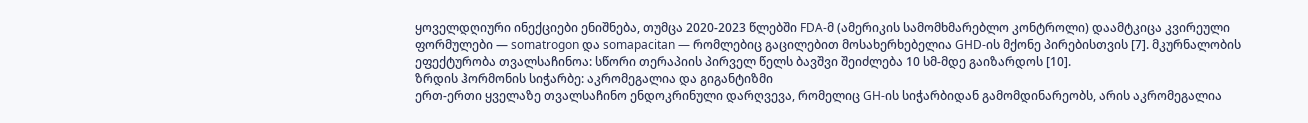ყოველდღიური ინექციები ენიშნება, თუმცა 2020-2023 წლებში FDA-მ (ამერიკის სამომხმარებლო კონტროლი) დაამტკიცა კვირეული ფორმულები — somatrogon და somapacitan — რომლებიც გაცილებით მოსახერხებელია GHD-ის მქონე პირებისთვის [7]. მკურნალობის ეფექტურობა თვალსაჩინოა: სწორი თერაპიის პირველ წელს ბავშვი შეიძლება 10 სმ-მდე გაიზარდოს [10].
ზრდის ჰორმონის სიჭარბე: აკრომეგალია და გიგანტიზმი
ერთ-ერთი ყველაზე თვალსაჩინო ენდოკრინული დარღვევა, რომელიც GH-ის სიჭარბიდან გამომდინარეობს, არის აკრომეგალია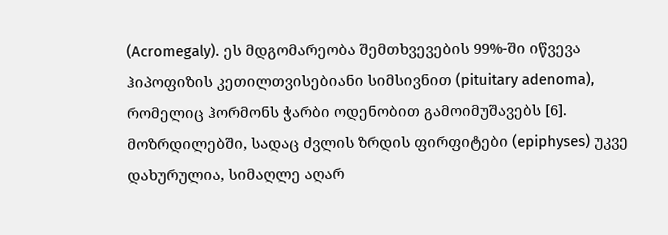(Acromegaly). ეს მდგომარეობა შემთხვევების 99%-ში იწვევა ჰიპოფიზის კეთილთვისებიანი სიმსივნით (pituitary adenoma), რომელიც ჰორმონს ჭარბი ოდენობით გამოიმუშავებს [6]. მოზრდილებში, სადაც ძვლის ზრდის ფირფიტები (epiphyses) უკვე დახურულია, სიმაღლე აღარ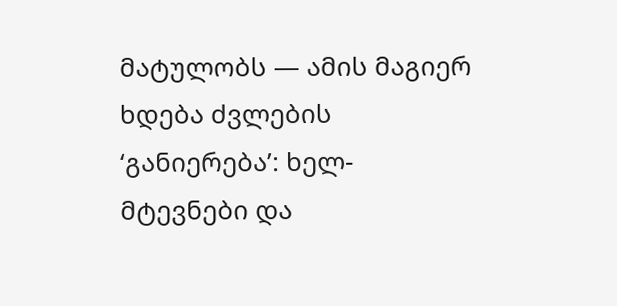მატულობს — ამის მაგიერ ხდება ძვლების ‘განიერება’: ხელ-მტევნები და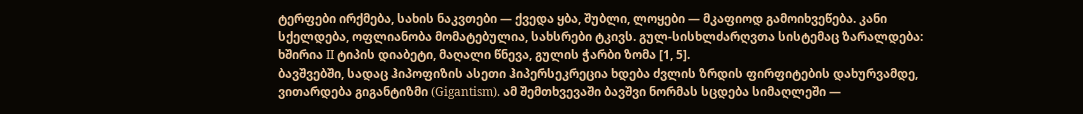ტერფები ირქმება, სახის ნაკვთები — ქვედა ყბა, შუბლი, ლოყები — მკაფიოდ გამოიხვეწება. კანი სქელდება, ოფლიანობა მომატებულია, სახსრები ტკივს. გულ-სისხლძარღვთა სისტემაც ზარალდება: ხშირია II ტიპის დიაბეტი, მაღალი წნევა, გულის ჭარბი ზომა [1, 5].
ბავშვებში, სადაც ჰიპოფიზის ასეთი ჰიპერსეკრეცია ხდება ძვლის ზრდის ფირფიტების დახურვამდე, ვითარდება გიგანტიზმი (Gigantism). ამ შემთხვევაში ბავშვი ნორმას სცდება სიმაღლეში —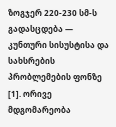ზოგჯერ 220-230 სმ-ს გადასცდება — კუნთური სისუსტისა და სახსრების პრობლემების ფონზე [1]. ორივე მდგომარეობა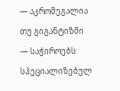— აკრომეგალია თუ გიგანტიზმი — საჭიროებს სპეციალიზებულ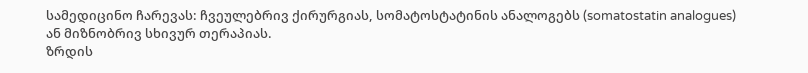სამედიცინო ჩარევას: ჩვეულებრივ ქირურგიას, სომატოსტატინის ანალოგებს (somatostatin analogues) ან მიზნობრივ სხივურ თერაპიას.
ზრდის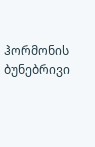ჰორმონის ბუნებრივი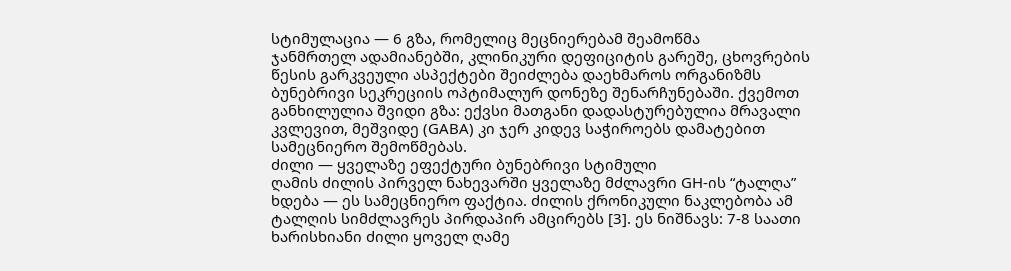სტიმულაცია — 6 გზა, რომელიც მეცნიერებამ შეამოწმა
ჯანმრთელ ადამიანებში, კლინიკური დეფიციტის გარეშე, ცხოვრების წესის გარკვეული ასპექტები შეიძლება დაეხმაროს ორგანიზმს ბუნებრივი სეკრეციის ოპტიმალურ დონეზე შენარჩუნებაში. ქვემოთ განხილულია შვიდი გზა: ექვსი მათგანი დადასტურებულია მრავალი კვლევით, მეშვიდე (GABA) კი ჯერ კიდევ საჭიროებს დამატებით სამეცნიერო შემოწმებას.
ძილი — ყველაზე ეფექტური ბუნებრივი სტიმული
ღამის ძილის პირველ ნახევარში ყველაზე მძლავრი GH-ის “ტალღა” ხდება — ეს სამეცნიერო ფაქტია. ძილის ქრონიკული ნაკლებობა ამ ტალღის სიმძლავრეს პირდაპირ ამცირებს [3]. ეს ნიშნავს: 7-8 საათი ხარისხიანი ძილი ყოველ ღამე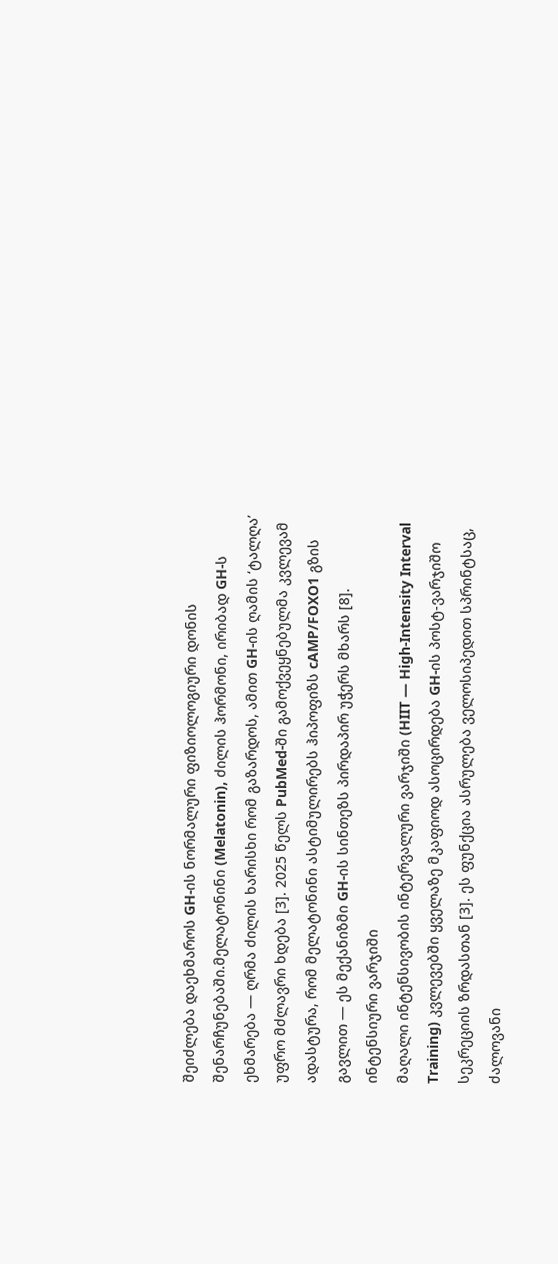შეიძლება დაეხმაროს GH-ის ნორმალური ფიზიოლოგიური დონის შენარჩუნებაში.მელატონინი (Melatonin), ძილის ჰორმონი, ირიბად GH-ს ეხმარება — ღრმა ძილის ხარისხი რომ გაზარდოს, ამით GH-ის ღამის ‘ტალღა’ უფრო მძლავრი ხდება [3]. 2025 წელს PubMed-ში გამოქვეყნებულმა კვლევამ ადასტურა, რომ მელატონინი ასტიმულირებს ჰიპოფიზს cAMP/FOXO1 გზის გავლით — ეს მექანიზმი GH-ის სინთეზს პირდაპირ უჭერს მხარს [8].
ინტენსიური ვარჯიში
მაღალი ინტენსივობის ინტერვალური ვარჯიში (HIIT — High-Intensity Interval Training) კვლევებში ყველაზე მკაფიოდ ასოცირდება GH-ის პოსტ-ვარჯიშო სეკრეციის ზრდასთან [3]. ეს ფუნქცია ასრულება ველოსიპედით სპრინტსაც, ძალოვანი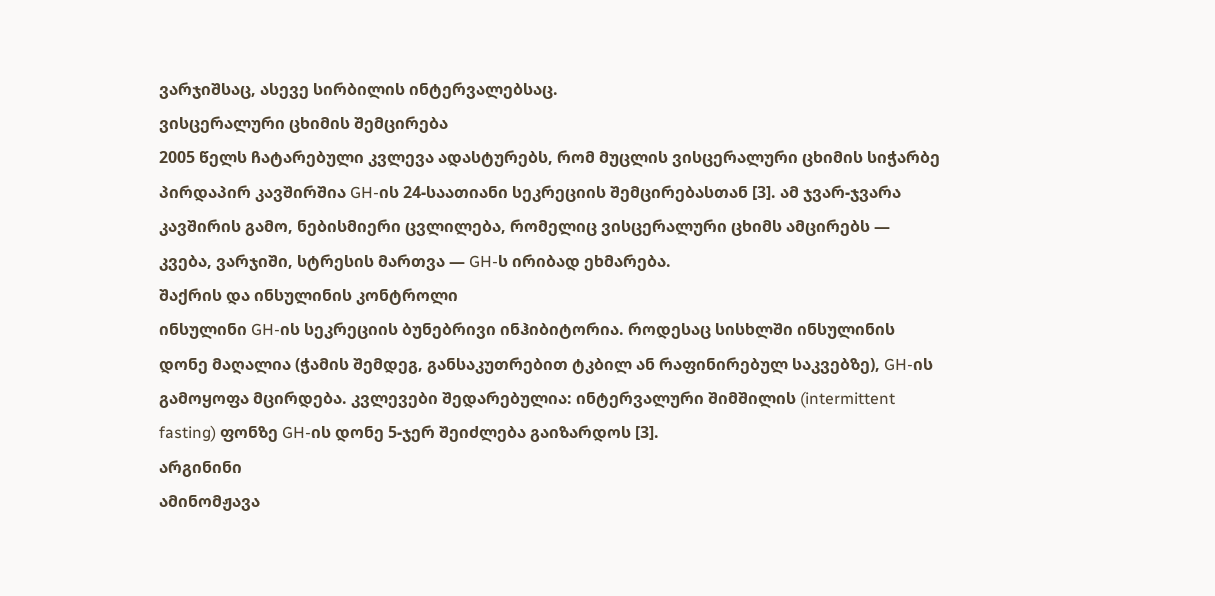ვარჯიშსაც, ასევე სირბილის ინტერვალებსაც.
ვისცერალური ცხიმის შემცირება
2005 წელს ჩატარებული კვლევა ადასტურებს, რომ მუცლის ვისცერალური ცხიმის სიჭარბე პირდაპირ კავშირშია GH-ის 24-საათიანი სეკრეციის შემცირებასთან [3]. ამ ჯვარ-ჯვარა კავშირის გამო, ნებისმიერი ცვლილება, რომელიც ვისცერალური ცხიმს ამცირებს — კვება, ვარჯიში, სტრესის მართვა — GH-ს ირიბად ეხმარება.
შაქრის და ინსულინის კონტროლი
ინსულინი GH-ის სეკრეციის ბუნებრივი ინჰიბიტორია. როდესაც სისხლში ინსულინის დონე მაღალია (ჭამის შემდეგ, განსაკუთრებით ტკბილ ან რაფინირებულ საკვებზე), GH-ის გამოყოფა მცირდება. კვლევები შედარებულია: ინტერვალური შიმშილის (intermittent fasting) ფონზე GH-ის დონე 5-ჯერ შეიძლება გაიზარდოს [3].
არგინინი
ამინომჟავა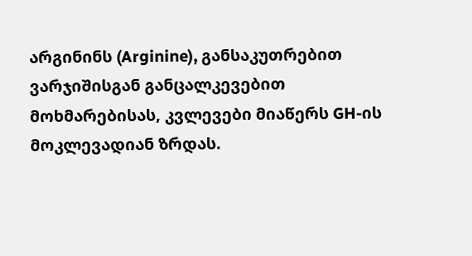არგინინს (Arginine), განსაკუთრებით ვარჯიშისგან განცალკევებით მოხმარებისას, კვლევები მიაწერს GH-ის მოკლევადიან ზრდას.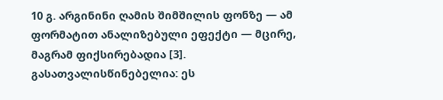10 გ. არგინინი ღამის შიმშილის ფონზე — ამ ფორმატით ანალიზებული ეფექტი — მცირე, მაგრამ ფიქსირებადია [3]. გასათვალისწინებელია: ეს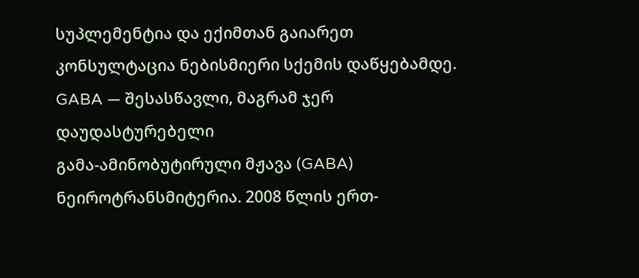სუპლემენტია და ექიმთან გაიარეთ კონსულტაცია ნებისმიერი სქემის დაწყებამდე.
GABA — შესასწავლი, მაგრამ ჯერ დაუდასტურებელი
გამა-ამინობუტირული მჟავა (GABA) ნეიროტრანსმიტერია. 2008 წლის ერთ-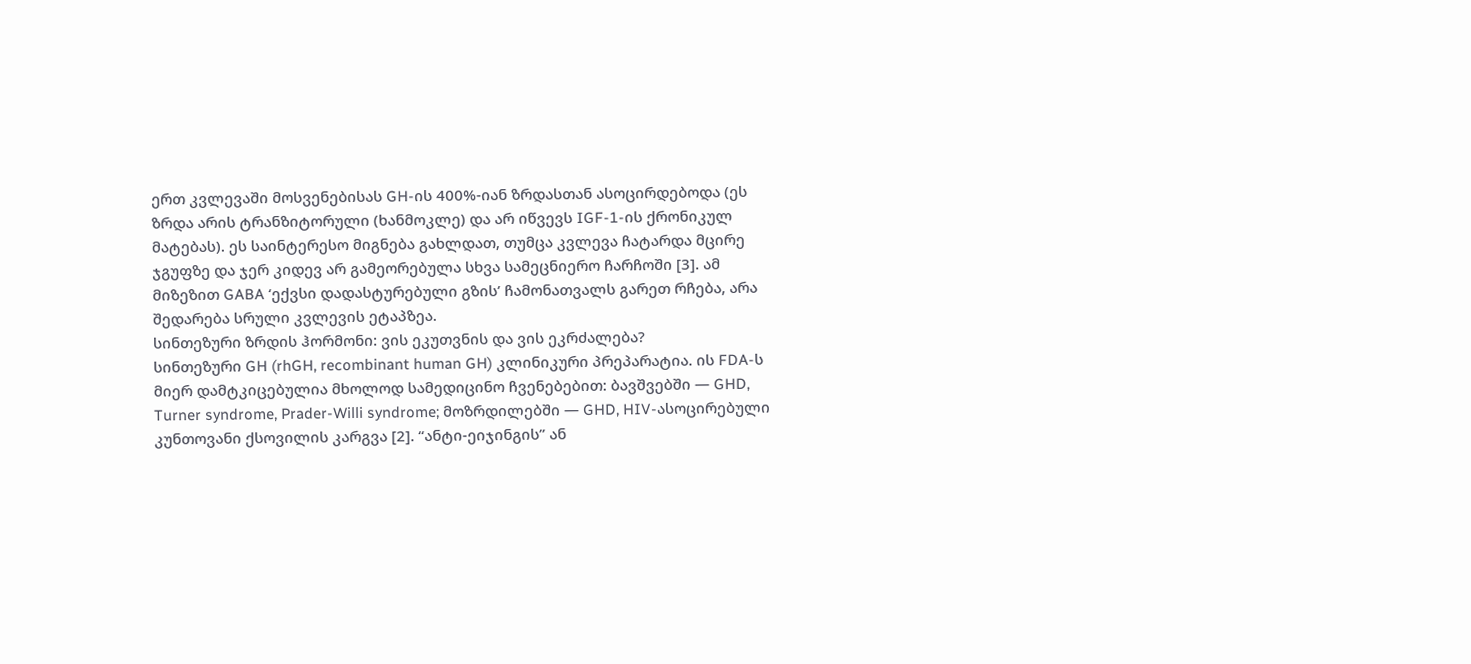ერთ კვლევაში მოსვენებისას GH-ის 400%-იან ზრდასთან ასოცირდებოდა (ეს ზრდა არის ტრანზიტორული (ხანმოკლე) და არ იწვევს IGF-1-ის ქრონიკულ მატებას). ეს საინტერესო მიგნება გახლდათ, თუმცა კვლევა ჩატარდა მცირე ჯგუფზე და ჯერ კიდევ არ გამეორებულა სხვა სამეცნიერო ჩარჩოში [3]. ამ მიზეზით GABA ‘ექვსი დადასტურებული გზის’ ჩამონათვალს გარეთ რჩება, არა შედარება სრული კვლევის ეტაპზეა.
სინთეზური ზრდის ჰორმონი: ვის ეკუთვნის და ვის ეკრძალება?
სინთეზური GH (rhGH, recombinant human GH) კლინიკური პრეპარატია. ის FDA-ს მიერ დამტკიცებულია მხოლოდ სამედიცინო ჩვენებებით: ბავშვებში — GHD, Turner syndrome, Prader-Willi syndrome; მოზრდილებში — GHD, HIV-ასოცირებული კუნთოვანი ქსოვილის კარგვა [2]. “ანტი-ეიჯინგის” ან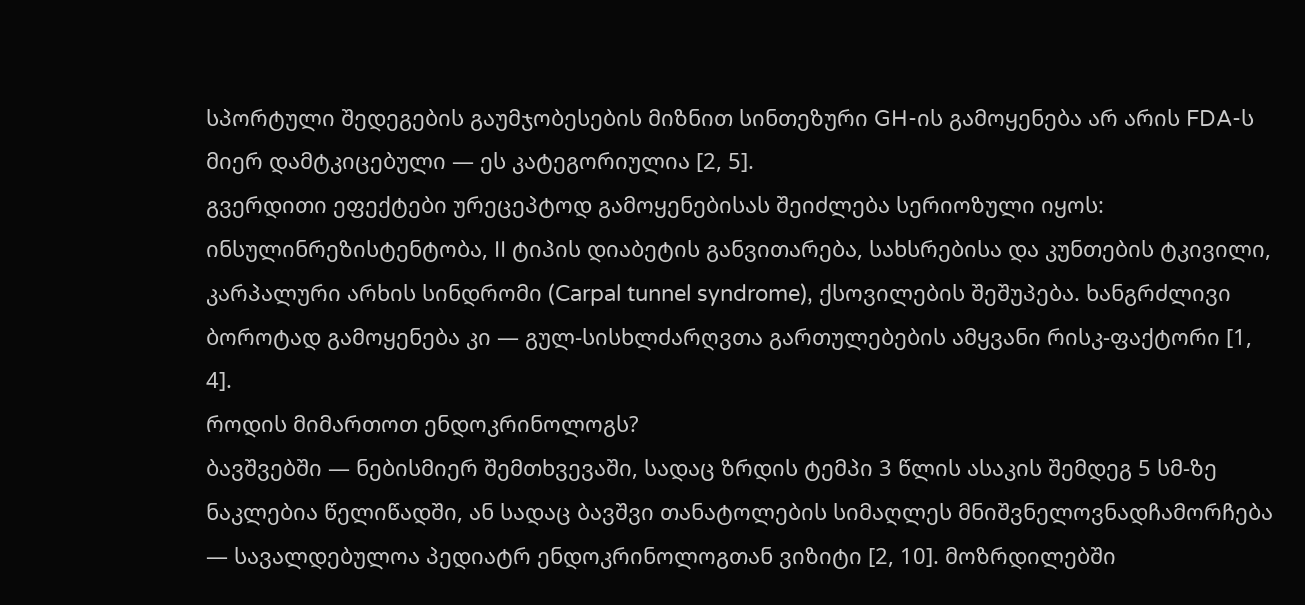სპორტული შედეგების გაუმჯობესების მიზნით სინთეზური GH-ის გამოყენება არ არის FDA-ს მიერ დამტკიცებული — ეს კატეგორიულია [2, 5].
გვერდითი ეფექტები ურეცეპტოდ გამოყენებისას შეიძლება სერიოზული იყოს: ინსულინრეზისტენტობა, II ტიპის დიაბეტის განვითარება, სახსრებისა და კუნთების ტკივილი, კარპალური არხის სინდრომი (Carpal tunnel syndrome), ქსოვილების შეშუპება. ხანგრძლივი ბოროტად გამოყენება კი — გულ-სისხლძარღვთა გართულებების ამყვანი რისკ-ფაქტორი [1, 4].
როდის მიმართოთ ენდოკრინოლოგს?
ბავშვებში — ნებისმიერ შემთხვევაში, სადაც ზრდის ტემპი 3 წლის ასაკის შემდეგ 5 სმ-ზე ნაკლებია წელიწადში, ან სადაც ბავშვი თანატოლების სიმაღლეს მნიშვნელოვნადჩამორჩება — სავალდებულოა პედიატრ ენდოკრინოლოგთან ვიზიტი [2, 10]. მოზრდილებში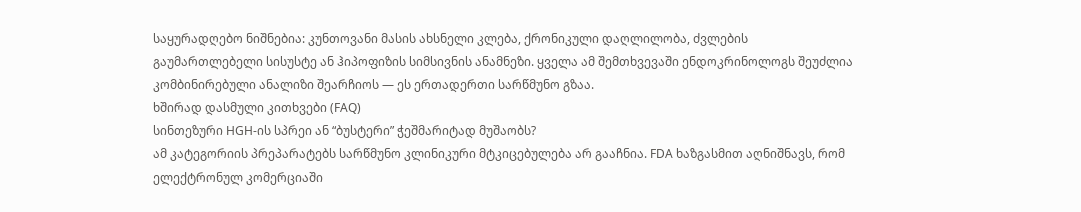საყურადღებო ნიშნებია: კუნთოვანი მასის ახსნელი კლება, ქრონიკული დაღლილობა, ძვლების გაუმართლებელი სისუსტე ან ჰიპოფიზის სიმსივნის ანამნეზი. ყველა ამ შემთხვევაში ენდოკრინოლოგს შეუძლია კომბინირებული ანალიზი შეარჩიოს — ეს ერთადერთი სარწმუნო გზაა.
ხშირად დასმული კითხვები (FAQ)
სინთეზური HGH-ის სპრეი ან “ბუსტერი” ჭეშმარიტად მუშაობს?
ამ კატეგორიის პრეპარატებს სარწმუნო კლინიკური მტკიცებულება არ გააჩნია. FDA ხაზგასმით აღნიშნავს, რომ ელექტრონულ კომერციაში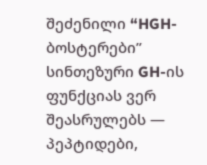შეძენილი “HGH-ბოსტერები” სინთეზური GH-ის ფუნქციას ვერ შეასრულებს — პეპტიდები,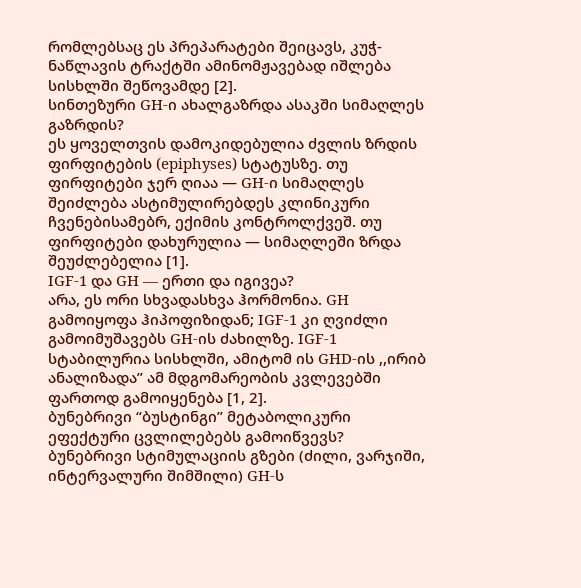რომლებსაც ეს პრეპარატები შეიცავს, კუჭ-ნაწლავის ტრაქტში ამინომჟავებად იშლება სისხლში შეწოვამდე [2].
სინთეზური GH-ი ახალგაზრდა ასაკში სიმაღლეს გაზრდის?
ეს ყოველთვის დამოკიდებულია ძვლის ზრდის ფირფიტების (epiphyses) სტატუსზე. თუ ფირფიტები ჯერ ღიაა — GH-ი სიმაღლეს შეიძლება ასტიმულირებდეს კლინიკური ჩვენებისამებრ, ექიმის კონტროლქვეშ. თუ ფირფიტები დახურულია — სიმაღლეში ზრდა შეუძლებელია [1].
IGF-1 და GH — ერთი და იგივეა?
არა, ეს ორი სხვადასხვა ჰორმონია. GH გამოიყოფა ჰიპოფიზიდან; IGF-1 კი ღვიძლი გამოიმუშავებს GH-ის ძახილზე. IGF-1 სტაბილურია სისხლში, ამიტომ ის GHD-ის ,,ირიბ ანალიზადა” ამ მდგომარეობის კვლევებში ფართოდ გამოიყენება [1, 2].
ბუნებრივი “ბუსტინგი” მეტაბოლიკური ეფექტური ცვლილებებს გამოიწვევს?
ბუნებრივი სტიმულაციის გზები (ძილი, ვარჯიში, ინტერვალური შიმშილი) GH-ს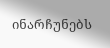ინარჩუნებს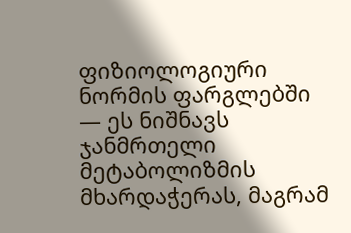ფიზიოლოგიური ნორმის ფარგლებში — ეს ნიშნავს ჯანმრთელი მეტაბოლიზმის მხარდაჭერას, მაგრამ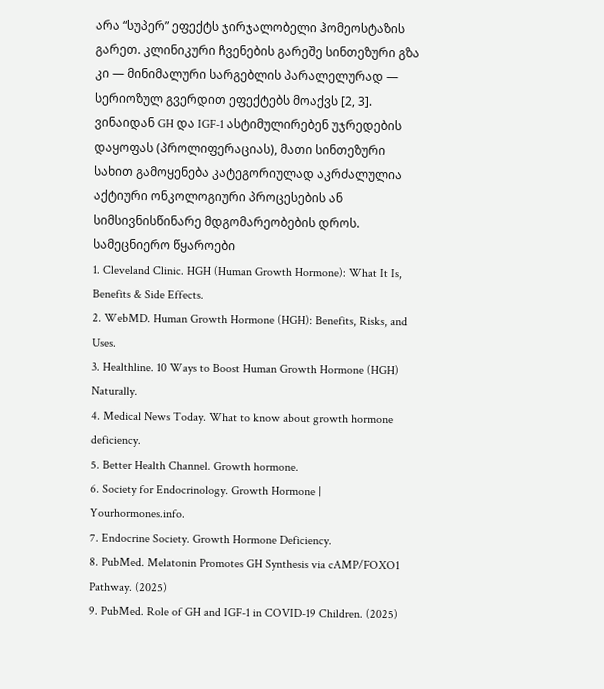არა “სუპერ” ეფექტს ჯირჯალობელი ჰომეოსტაზის გარეთ. კლინიკური ჩვენების გარეშე სინთეზური გზა კი — მინიმალური სარგებლის პარალელურად — სერიოზულ გვერდით ეფექტებს მოაქვს [2, 3].
ვინაიდან GH და IGF-1 ასტიმულირებენ უჯრედების დაყოფას (პროლიფერაციას), მათი სინთეზური სახით გამოყენება კატეგორიულად აკრძალულია აქტიური ონკოლოგიური პროცესების ან სიმსივნისწინარე მდგომარეობების დროს.
სამეცნიერო წყაროები
1. Cleveland Clinic. HGH (Human Growth Hormone): What It Is, Benefits & Side Effects.
2. WebMD. Human Growth Hormone (HGH): Benefits, Risks, and Uses.
3. Healthline. 10 Ways to Boost Human Growth Hormone (HGH) Naturally.
4. Medical News Today. What to know about growth hormone deficiency.
5. Better Health Channel. Growth hormone.
6. Society for Endocrinology. Growth Hormone | Yourhormones.info.
7. Endocrine Society. Growth Hormone Deficiency.
8. PubMed. Melatonin Promotes GH Synthesis via cAMP/FOXO1 Pathway. (2025)
9. PubMed. Role of GH and IGF-1 in COVID-19 Children. (2025)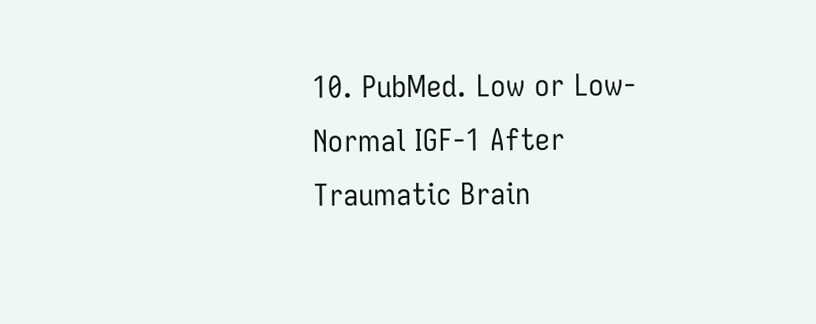10. PubMed. Low or Low-Normal IGF-1 After Traumatic Brain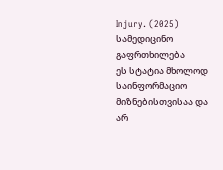Injury. (2025)
სამედიცინო გაფრთხილება
ეს სტატია მხოლოდ საინფორმაციო მიზნებისთვისაა და არ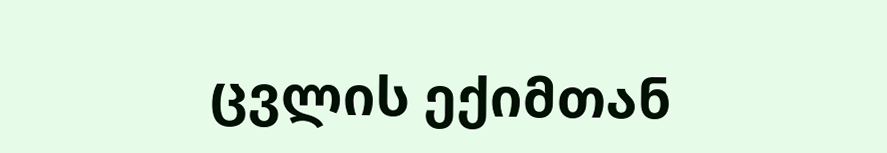ცვლის ექიმთან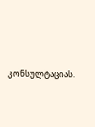კონსულტაციას.